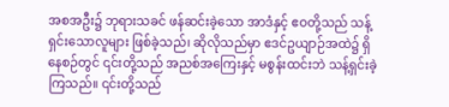အစအဦး၌ ဘုရားသခင် ဖန်ဆင်းခဲ့သော အာဒံနှင့် ဧဝတို့သည် သန့်ရှင်းသောလူများ ဖြစ်ခဲ့သည်၊ ဆိုလိုသည်မှာ ဧဒင်ဥယျာဉ်အထဲ၌ ရှိနေစဉ်တွင် ၎င်းတို့သည် အညစ်အကြေးနှင့် မစွန်းထင်းဘဲ သန့်ရှင်းခဲ့ကြသည်။ ၎င်းတို့သည်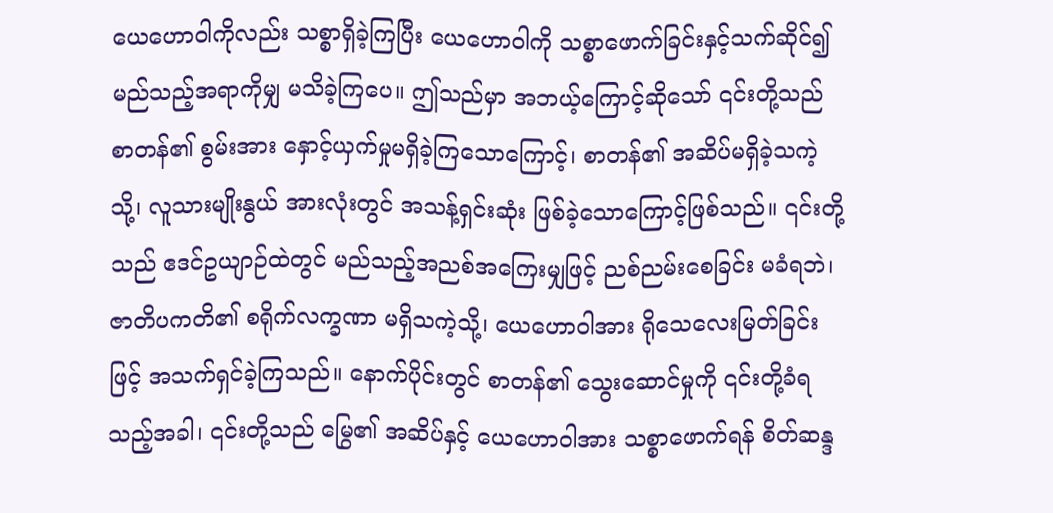ယေဟောဝါကိုလည်း သစ္စာရှိခဲ့ကြပြီး ယေဟောဝါကို သစ္စာဖောက်ခြင်းနှင့်သက်ဆိုင်၍ မည်သည့်အရာကိုမျှ မသိခဲ့ကြပေ။ ဤသည်မှာ အဘယ့်ကြောင့်ဆိုသော် ၎င်းတို့သည် စာတန်၏ စွမ်းအား နှောင့်ယှက်မှုမရှိခဲ့ကြသောကြောင့်၊ စာတန်၏ အဆိပ်မရှိခဲ့သကဲ့သို့၊ လူသားမျိုးနွယ် အားလုံးတွင် အသန့်ရှင်းဆုံး ဖြစ်ခဲ့သောကြောင့်ဖြစ်သည်။ ၎င်းတို့သည် ဧဒင်ဥယျာဉ်ထဲတွင် မည်သည့်အညစ်အကြေးမျှဖြင့် ညစ်ညမ်းစေခြင်း မခံရဘဲ၊ ဇာတိပကတိ၏ စရိုက်လက္ခဏာ မရှိသကဲ့သို့၊ ယေဟောဝါအား ရိုသေလေးမြတ်ခြင်းဖြင့် အသက်ရှင်ခဲ့ကြသည်။ နောက်ပိုင်းတွင် စာတန်၏ သွေးဆောင်မှုကို ၎င်းတို့ခံရသည့်အခါ၊ ၎င်းတို့သည် မြွေ၏ အဆိပ်နှင့် ယေဟောဝါအား သစ္စာဖောက်ရန် စိတ်ဆန္ဒ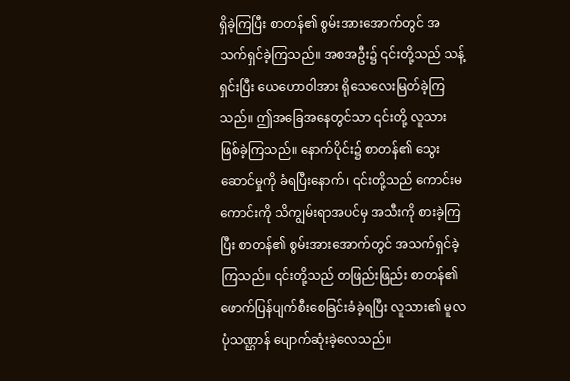ရှိခဲ့ကြပြီး စာတန်၏ စွမ်းအားအောက်တွင် အသက်ရှင်ခဲ့ကြသည်။ အစအဦး၌ ၎င်းတို့သည် သန့်ရှင်းပြီး ယေဟောဝါအား ရိုသေလေးမြတ်ခဲ့ကြသည်။ ဤအခြေအနေတွင်သာ ၎င်းတို့ လူသားဖြစ်ခဲ့ကြသည်။ နောက်ပိုင်း၌ စာတန်၏ သွေးဆောင်မှုကို ခံရပြီးနောက်၊ ၎င်းတို့သည် ကောင်းမကောင်းကို သိကျွမ်းရာအပင်မှ အသီးကို စားခဲ့ကြပြီး စာတန်၏ စွမ်းအားအောက်တွင် အသက်ရှင်ခဲ့ကြသည်။ ၎င်းတို့သည် တဖြည်းဖြည်း စာတန်၏ ဖောက်ပြန်ပျက်စီးစေခြင်းခံခဲ့ရပြီး လူသား၏ မူလပုံသဏ္ဌာန် ပျောက်ဆုံးခဲ့လေသည်။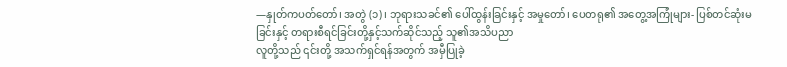—နှုတ်ကပတ်တော်၊ အတွဲ (၁)၊ ဘုရားသခင်၏ ပေါ်ထွန်းခြင်းနှင့် အမှုတော်၊ ပေတရု၏ အတွေ့အကြုံများ- ပြစ်တင်ဆုံးမခြင်းနှင့် တရားစီရင်ခြင်းတို့နှင့်သက်ဆိုင်သည့် သူ၏အသိပညာ
လူတို့သည် ၎င်းတို့ အသက်ရှင်ရန်အတွက် အမှီပြုခဲ့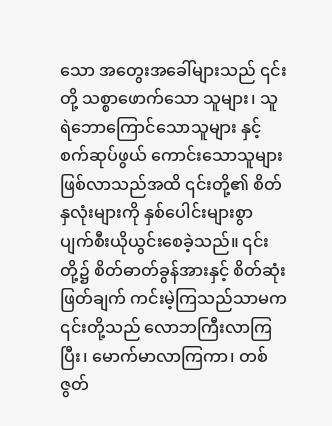သော အတွေးအခေါ်များသည် ၎င်းတို့ သစ္စာဖောက်သော သူများ၊ သူရဲဘောကြောင်သောသူများ နှင့် စက်ဆုပ်ဖွယ် ကောင်းသောသူများ ဖြစ်လာသည်အထိ ၎င်းတို့၏ စိတ်နှလုံးများကို နှစ်ပေါင်းများစွာ ပျက်စီးယိုယွင်းစေခဲ့သည်။ ၎င်းတို့၌ စိတ်ဓာတ်ခွန်အားနှင့် စိတ်ဆုံးဖြတ်ချက် ကင်းမဲ့ကြသည်သာမက ၎င်းတို့သည် လောဘကြီးလာကြပြီး၊ မောက်မာလာကြကာ၊ တစ်ဇွတ်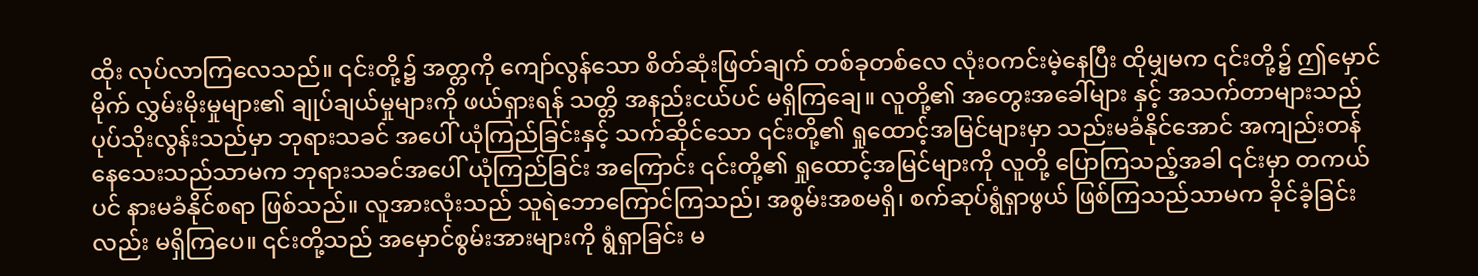ထိုး လုပ်လာကြလေသည်။ ၎င်းတို့၌ အတ္တကို ကျော်လွန်သော စိတ်ဆုံးဖြတ်ချက် တစ်ခုတစ်လေ လုံးဝကင်းမဲ့နေပြီး ထိုမျှမက ၎င်းတို့၌ ဤမှောင်မိုက် လွှမ်းမိုးမှုများ၏ ချုပ်ချယ်မှုများကို ဖယ်ရှားရန် သတ္တိ အနည်းငယ်ပင် မရှိကြချေ။ လူတို့၏ အတွေးအခေါ်များ နှင့် အသက်တာများသည် ပုပ်သိုးလွန်းသည်မှာ ဘုရားသခင် အပေါ် ယုံကြည်ခြင်းနှင့် သက်ဆိုင်သော ၎င်းတို့၏ ရှုထောင့်အမြင်များမှာ သည်းမခံနိုင်အောင် အကျည်းတန် နေသေးသည်သာမက ဘုရားသခင်အပေါ် ယုံကြည်ခြင်း အကြောင်း ၎င်းတို့၏ ရှုထောင့်အမြင်များကို လူတို့ ပြောကြသည့်အခါ ၎င်းမှာ တကယ်ပင် နားမခံနိုင်စရာ ဖြစ်သည်။ လူအားလုံးသည် သူရဲဘောကြောင်ကြသည်၊ အစွမ်းအစမရှိ၊ စက်ဆုပ်ရွံရှာဖွယ် ဖြစ်ကြသည်သာမက ခိုင်ခံ့ခြင်းလည်း မရှိကြပေ။ ၎င်းတို့သည် အမှောင်စွမ်းအားများကို ရွံရှာခြင်း မ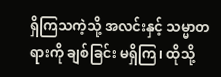ရှိကြသကဲ့သို့ အလင်းနှင့် သမ္မာတရားကို ချစ်ခြင်း မရှိကြ၊ ထိုသို့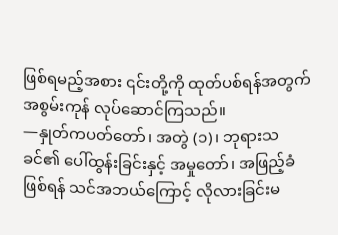ဖြစ်ရမည့်အစား ၎င်းတို့ကို ထုတ်ပစ်ရန်အတွက် အစွမ်းကုန် လုပ်ဆောင်ကြသည်။
—နှုတ်ကပတ်တော်၊ အတွဲ (၁)၊ ဘုရားသခင်၏ ပေါ်ထွန်းခြင်းနှင့် အမှုတော်၊ အဖြည့်ခံဖြစ်ရန် သင်အဘယ်ကြောင့် လိုလားခြင်းမ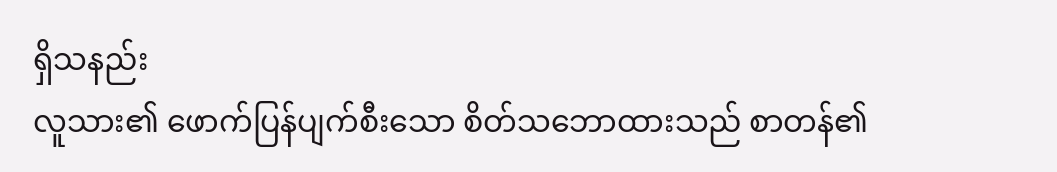ရှိသနည်း
လူသား၏ ဖောက်ပြန်ပျက်စီးသော စိတ်သဘောထားသည် စာတန်၏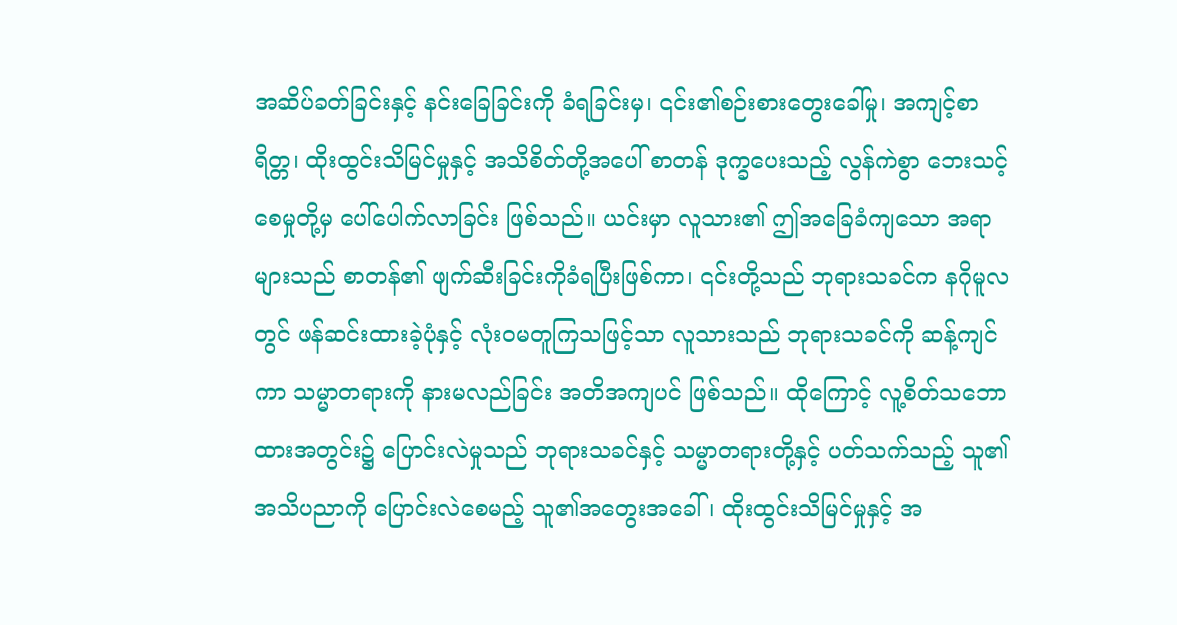အဆိပ်ခတ်ခြင်းနှင့် နင်းခြေခြင်းကို ခံရခြင်းမှ၊ ၎င်း၏စဉ်းစားတွေးခေါ်မှု၊ အကျင့်စာရိတ္တ၊ ထိုးထွင်းသိမြင်မှုနှင့် အသိစိတ်တို့အပေါ် စာတန် ဒုက္ခပေးသည့် လွန်ကဲစွာ ဘေးသင့်စေမှုတို့မှ ပေါ်ပေါက်လာခြင်း ဖြစ်သည်။ ယင်းမှာ လူသား၏ ဤအခြေခံကျသော အရာများသည် စာတန်၏ ဖျက်ဆီးခြင်းကိုခံရပြီးဖြစ်ကာ၊ ၎င်းတို့သည် ဘုရားသခင်က နဂိုမူလတွင် ဖန်ဆင်းထားခဲ့ပုံနှင့် လုံးဝမတူကြသဖြင့်သာ လူသားသည် ဘုရားသခင်ကို ဆန့်ကျင်ကာ သမ္မာတရားကို နားမလည်ခြင်း အတိအကျပင် ဖြစ်သည်။ ထိုကြောင့် လူ့စိတ်သဘောထားအတွင်း၌ ပြောင်းလဲမှုသည် ဘုရားသခင်နှင့် သမ္မာတရားတို့နှင့် ပတ်သက်သည့် သူ၏ အသိပညာကို ပြောင်းလဲစေမည့် သူ၏အတွေးအခေါ်၊ ထိုးထွင်းသိမြင်မှုနှင့် အ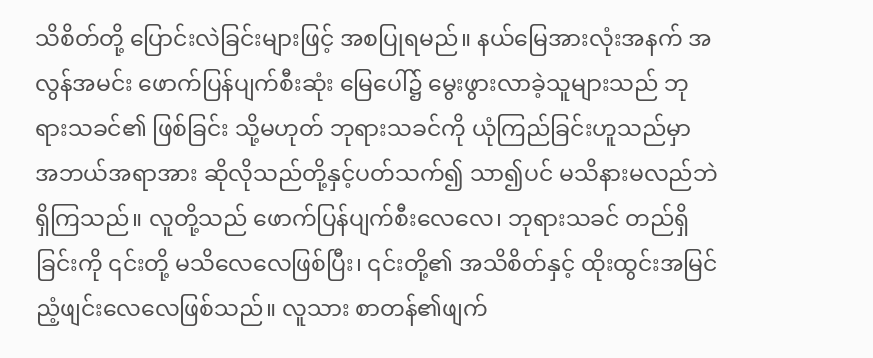သိစိတ်တို့ ပြောင်းလဲခြင်းများဖြင့် အစပြုရမည်။ နယ်မြေအားလုံးအနက် အလွန်အမင်း ဖောက်ပြန်ပျက်စီးဆုံး မြေပေါ်၌ မွေးဖွားလာခဲ့သူများသည် ဘုရားသခင်၏ ဖြစ်ခြင်း သို့မဟုတ် ဘုရားသခင်ကို ယုံကြည်ခြင်းဟူသည်မှာ အဘယ်အရာအား ဆိုလိုသည်တို့နှင့်ပတ်သက်၍ သာ၍ပင် မသိနားမလည်ဘဲ ရှိကြသည်။ လူတို့သည် ဖောက်ပြန်ပျက်စီးလေလေ၊ ဘုရားသခင် တည်ရှိခြင်းကို ၎င်းတို့ မသိလေလေဖြစ်ပြီး၊ ၎င်းတို့၏ အသိစိတ်နှင့် ထိုးထွင်းအမြင် ညံ့ဖျင်းလေလေဖြစ်သည်။ လူသား စာတန်၏ဖျက်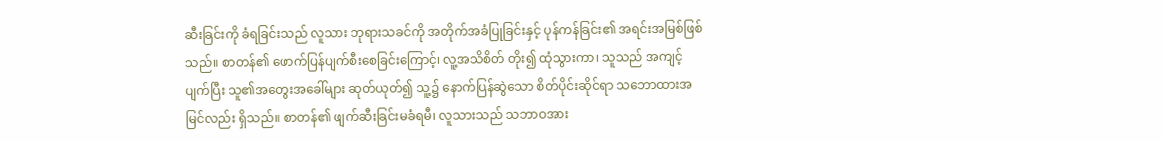ဆီးခြင်းကို ခံရခြင်းသည် လူသား ဘုရားသခင်ကို အတိုက်အခံပြုခြင်းနှင့် ပုန်ကန်ခြင်း၏ အရင်းအမြစ်ဖြစ်သည်။ စာတန်၏ ဖောက်ပြန်ပျက်စီးစေခြင်းကြောင့်၊ လူ့အသိစိတ် တိုး၍ ထုံသွားကာ၊ သူသည် အကျင့်ပျက်ပြီး သူ၏အတွေးအခေါ်များ ဆုတ်ယုတ်၍ သူ့၌ နောက်ပြန်ဆွဲသော စိတ်ပိုင်းဆိုင်ရာ သဘောထားအမြင်လည်း ရှိသည်။ စာတန်၏ ဖျက်ဆီးခြင်းမခံရမီ၊ လူသားသည် သဘာဝအား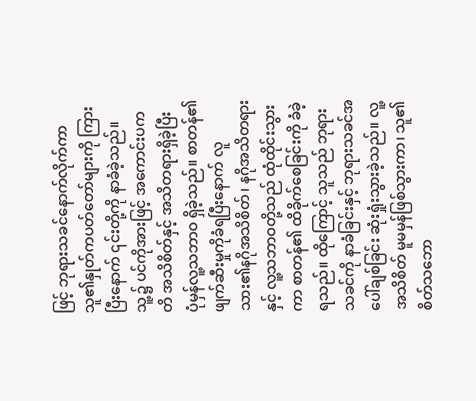ဖြင့် ဘုရားသခင်နောက်လိုက်ကာ သူ၏နှုတ်ကပတ်တော်များကို ကြားပြီးနောက် ၎င်းတို့ကို နာခံခဲ့သည်။ သူ့၌ ပင်ကိုအားဖြင့် အကောင်းပကတိ အသိစိတ်နှင့် အသိတရားရှိခဲ့ပြီး ပုံမှန်လူ့သဘာဝ ရှိခဲ့သည်။ စာတန်၏ ဖျက်ဆီးမှုကိုခံရပြီးနောက် လူသား၏နဂိုအသိစိတ်၊ နဂိုအသိတရားနှင့် လူ့သဘာဝတို့သည် ထုံထိုင်းသွားကာ စာတန်၏ ထိခိုက်စေခြင်းကို ခံခဲ့ရသည်။ ထိုကြောင့် သူသည် ဘုရားသခင်ကို နာခံခြင်းနှင့် ဘုရားသခင်အပေါ်ချစ်ခြင်း ဆုံးရှုံးသွားခဲ့သည်။ လူ့အသိစိတ် မူမမှန်ဖြစ်သွားကာ၊ သူ၏စိတ်သဘော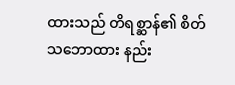ထားသည် တိရစ္ဆာန်၏ စိတ်သဘောထား နည်း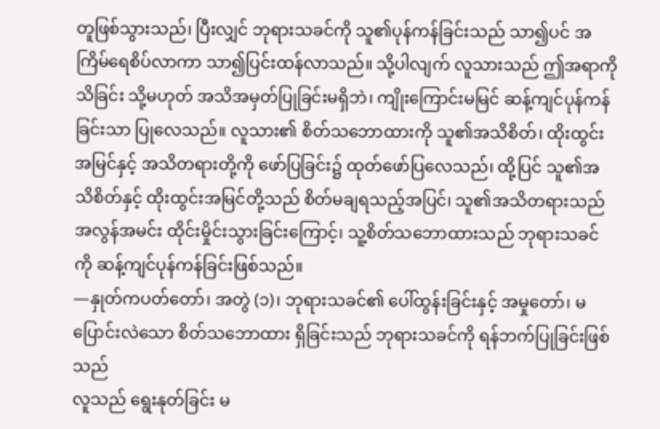တူဖြစ်သွားသည်၊ ပြီးလျှင် ဘုရားသခင်ကို သူ၏ပုန်ကန်ခြင်းသည် သာ၍ပင် အကြိမ်ရေစိပ်လာကာ သာ၍ပြင်းထန်လာသည်။ သို့ပါလျက် လူသားသည် ဤအရာကို သိခြင်း သို့မဟုတ် အသိအမှတ်ပြုခြင်းမရှိဘဲ၊ ကျိုးကြောင်းမမြင် ဆန့်ကျင်ပုန်ကန်ခြင်းသာ ပြုလေသည်။ လူသား၏ စိတ်သဘောထားကို သူ၏အသိစိတ်၊ ထိုးထွင်းအမြင်နှင့် အသိတရားတို့ကို ဖော်ပြခြင်း၌ ထုတ်ဖော်ပြလေသည်၊ ထို့ပြင် သူ၏အသိစိတ်နှင့် ထိုးထွင်းအမြင်တို့သည် စိတ်မချရသည့်အပြင်၊ သူ၏အသိတရားသည် အလွန်အမင်း ထိုင်းမှိုင်းသွားခြင်းကြောင့်၊ သူ့စိတ်သဘောထားသည် ဘုရားသခင်ကို ဆန့်ကျင်ပုန်ကန်ခြင်းဖြစ်သည်။
—နှုတ်ကပတ်တော်၊ အတွဲ (၁)၊ ဘုရားသခင်၏ ပေါ်ထွန်းခြင်းနှင့် အမှုတော်၊ မပြောင်းလဲသော စိတ်သဘောထား ရှိခြင်းသည် ဘုရားသခင်ကို ရန်ဘက်ပြုခြင်းဖြစ်သည်
လူသည် ရွေးနုတ်ခြင်း မ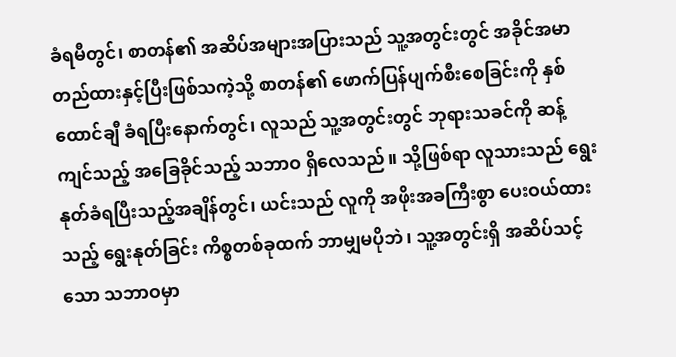ခံရမီတွင်၊ စာတန်၏ အဆိပ်အများအပြားသည် သူ့အတွင်းတွင် အခိုင်အမာ တည်ထားနှင့်ပြီးဖြစ်သကဲ့သို့ စာတန်၏ ဖောက်ပြန်ပျက်စီးစေခြင်းကို နှစ်ထောင်ချီ ခံရပြီးနောက်တွင်၊ လူသည် သူ့အတွင်းတွင် ဘုရားသခင်ကို ဆန့်ကျင်သည့် အခြေခိုင်သည့် သဘာဝ ရှိလေသည်။ သို့ဖြစ်ရာ လူသားသည် ရွေးနုတ်ခံရပြီးသည့်အချိန်တွင်၊ ယင်းသည် လူကို အဖိုးအခကြီးစွာ ပေးဝယ်ထားသည့် ရွေးနုတ်ခြင်း ကိစ္စတစ်ခုထက် ဘာမျှမပိုဘဲ၊ သူ့အတွင်းရှိ အဆိပ်သင့်သော သဘာဝမှာ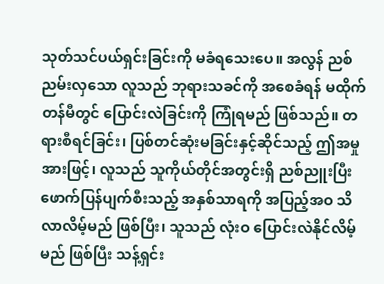သုတ်သင်ပယ်ရှင်းခြင်းကို မခံရသေးပေ။ အလွန် ညစ်ညမ်းလှသော လူသည် ဘုရားသခင်ကို အစေခံရန် မထိုက်တန်မီတွင် ပြောင်းလဲခြင်းကို ကြုံရမည် ဖြစ်သည်။ တရားစီရင်ခြင်း၊ ပြစ်တင်ဆုံးမခြင်းနှင့်ဆိုင်သည့် ဤအမှုအားဖြင့်၊ လူသည် သူကိုယ်တိုင်အတွင်းရှိ ညစ်ညူးပြီး ဖောက်ပြန်ပျက်စီးသည့် အနှစ်သာရကို အပြည့်အဝ သိလာလိမ့်မည် ဖြစ်ပြီး၊ သူသည် လုံးဝ ပြောင်းလဲနိုင်လိမ့်မည် ဖြစ်ပြီး သန့်ရှင်း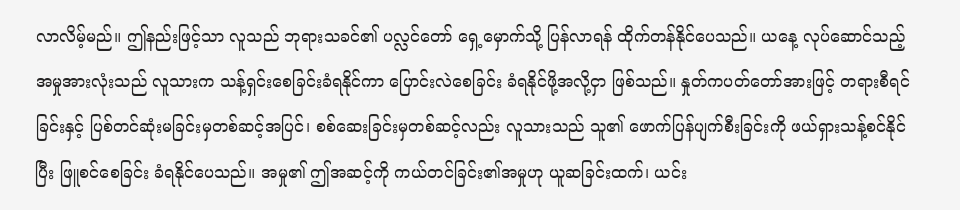လာလိမ့်မည်။ ဤနည်းဖြင့်သာ လူသည် ဘုရားသခင်၏ ပလ္လင်တော် ရှေ့မှောက်သို့ ပြန်လာရန် ထိုက်တန်နိုင်ပေသည်။ ယနေ့ လုပ်ဆောင်သည့် အမှုအားလုံးသည် လူသားက သန့်ရှင်းစေခြင်းခံရနိုင်ကာ ပြောင်းလဲစေခြင်း ခံရနိုင်ဖို့အလို့ငှာ ဖြစ်သည်။ နှုတ်ကပတ်တော်အားဖြင့် တရားစီရင်ခြင်းနှင့် ပြစ်တင်ဆုံးမခြင်းမှတစ်ဆင့်အပြင်၊ စစ်ဆေးခြင်းမှတစ်ဆင့်လည်း လူသားသည် သူ၏ ဖောက်ပြန်ပျက်စီးခြင်းကို ဖယ်ရှားသန့်စင်နိုင်ပြီး ဖြူစင်စေခြင်း ခံရနိုင်ပေသည်။ အမှု၏ ဤအဆင့်ကို ကယ်တင်ခြင်း၏အမှုဟု ယူဆခြင်းထက်၊ ယင်း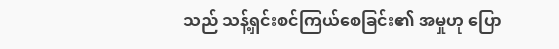သည် သန့်ရှင်းစင်ကြယ်စေခြင်း၏ အမှုဟု ပြော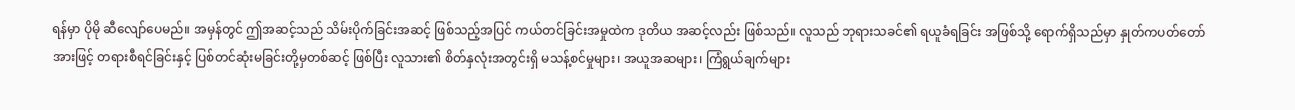ရန်မှာ ပိုမို ဆီလျော်ပေမည်။ အမှန်တွင် ဤအဆင့်သည် သိမ်းပိုက်ခြင်းအဆင့် ဖြစ်သည့်အပြင် ကယ်တင်ခြင်းအမှုထဲက ဒုတိယ အဆင့်လည်း ဖြစ်သည်။ လူသည် ဘုရားသခင်၏ ရယူခံရခြင်း အဖြစ်သို့ ရောက်ရှိသည်မှာ နှုတ်ကပတ်တော်အားဖြင့် တရားစီရင်ခြင်းနှင့် ပြစ်တင်ဆုံးမခြင်းတို့မှတစ်ဆင့် ဖြစ်ပြီး လူသား၏ စိတ်နှလုံးအတွင်းရှိ မသန့်စင်မှုများ၊ အယူအဆများ၊ ကြံရွယ်ချက်များ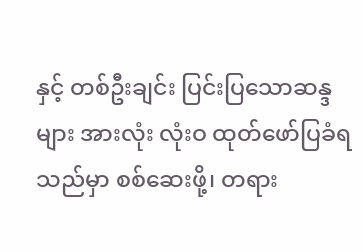နှင့် တစ်ဦးချင်း ပြင်းပြသောဆန္ဒများ အားလုံး လုံးဝ ထုတ်ဖော်ပြခံရသည်မှာ စစ်ဆေးဖို့၊ တရား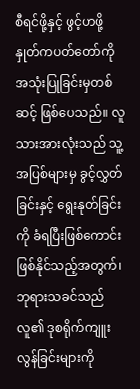စီရင်ဖို့နှင့် ဖွင့်ဟဖို့ နှုတ်ကပတ်တော်ကို အသုံးပြုခြင်းမှတစ်ဆင့် ဖြစ်ပေသည်။ လူသားအားလုံးသည် သူ့အပြစ်များမှ ခွင့်လွှတ်ခြင်းနှင့် ရွေးနုတ်ခြင်းကို ခံရပြီးဖြစ်ကောင်း ဖြစ်နိုင်သည့်အတွက်၊ ဘုရားသခင်သည် လူ၏ ဒုစရိုက်ကျူးလွန်ခြင်းများကို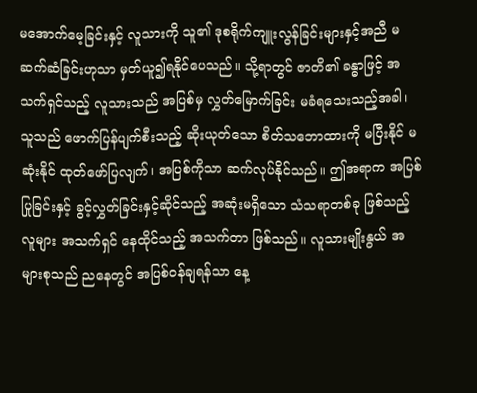မအောက်မေ့ခြင်းနှင့် လူသားကို သူ၏ ဒုစရိုက်ကျူးလွန်ခြင်းများနှင့်အညီ မဆက်ဆံခြင်းဟုသာ မှတ်ယူ၍ရနိုင်ပေသည်။ သို့ရာတွင် ဇာတိ၏ ခန္ဓာဖြင့် အသက်ရှင်သည့် လူသားသည် အပြစ်မှ လွှတ်မြောက်ခြင်း မခံရသေးသည့်အခါ၊ သူသည် ဖောက်ပြန်ပျက်စီးသည့် ဆိုးယုတ်သော စိတ်သဘောထားကို မပြီးနိုင် မဆုံးနိုင် ထုတ်ဖော်ပြလျက်၊ အပြစ်ကိုသာ ဆက်လုပ်နိုင်သည်။ ဤအရာက အပြစ်ပြုခြင်းနှင့် ခွင့်လွှတ်ခြင်းနှင့်ဆိုင်သည့် အဆုံးမရှိသော သံသရာတစ်ခု ဖြစ်သည့် လူများ အသက်ရှင် နေထိုင်သည့် အသက်တာ ဖြစ်သည်။ လူသားမျိုးနွယ် အများစုသည် ညနေတွင် အပြစ်ဝန်ချရန်သာ နေ့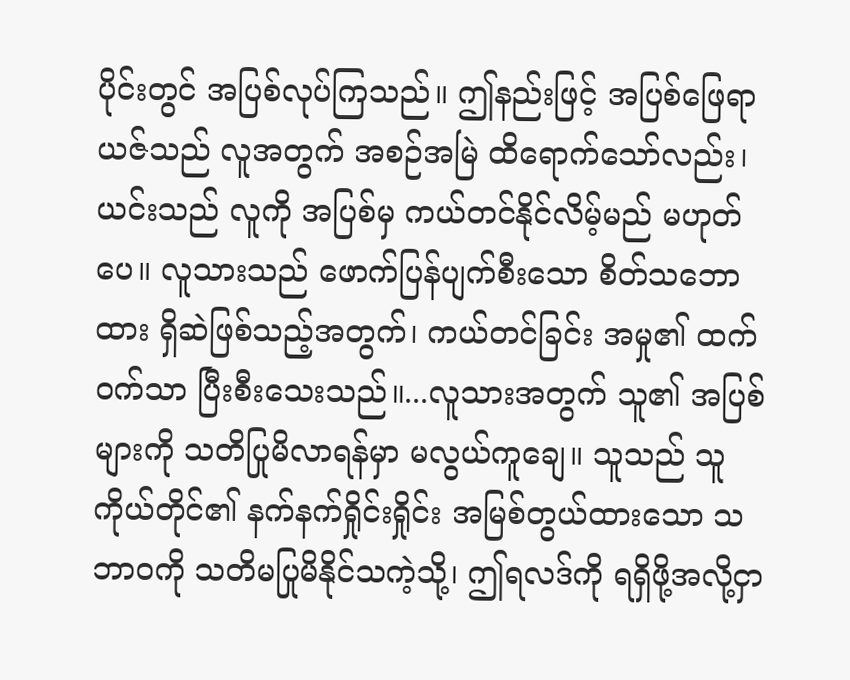ပိုင်းတွင် အပြစ်လုပ်ကြသည်။ ဤနည်းဖြင့် အပြစ်ဖြေရာယဇ်သည် လူအတွက် အစဉ်အမြဲ ထိရောက်သော်လည်း၊ ယင်းသည် လူကို အပြစ်မှ ကယ်တင်နိုင်လိမ့်မည် မဟုတ်ပေ။ လူသားသည် ဖောက်ပြန်ပျက်စီးသော စိတ်သဘောထား ရှိဆဲဖြစ်သည့်အတွက်၊ ကယ်တင်ခြင်း အမှု၏ ထက်ဝက်သာ ပြီးစီးသေးသည်။...လူသားအတွက် သူ၏ အပြစ်များကို သတိပြုမိလာရန်မှာ မလွယ်ကူချေ။ သူသည် သူကိုယ်တိုင်၏ နက်နက်ရှိုင်းရှိုင်း အမြစ်တွယ်ထားသော သဘာဝကို သတိမပြုမိနိုင်သကဲ့သို့၊ ဤရလဒ်ကို ရရှိဖို့အလို့ငှာ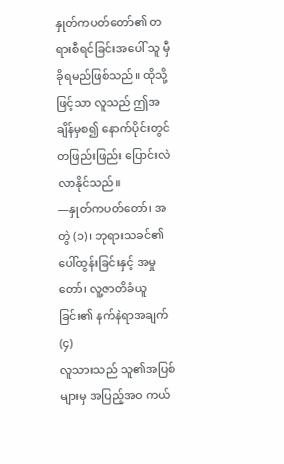နှုတ်ကပတ်တော်၏ တရားစီရင်ခြင်းအပေါ် သူ မှီခိုရမည်ဖြစ်သည်။ ထိုသို့ဖြင့်သာ လူသည် ဤအချိန်မှစ၍ နောက်ပိုင်းတွင် တဖြည်းဖြည်း ပြောင်းလဲလာနိုင်သည်။
—နှုတ်ကပတ်တော်၊ အတွဲ (၁)၊ ဘုရားသခင်၏ ပေါ်ထွန်းခြင်းနှင့် အမှုတော်၊ လူ့ဇာတိခံယူခြင်း၏ နက်နဲရာအချက် (၄)
လူသားသည် သူ၏အပြစ်များမှ အပြည့်အဝ ကယ်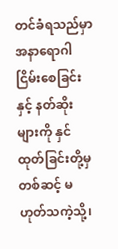တင်ခံရသည်မှာ အနာရောဂါ ငြိမ်းစေခြင်းနှင့် နတ်ဆိုးများကို နှင်ထုတ်ခြင်းတို့မှတစ်ဆင့် မဟုတ်သကဲ့သို့၊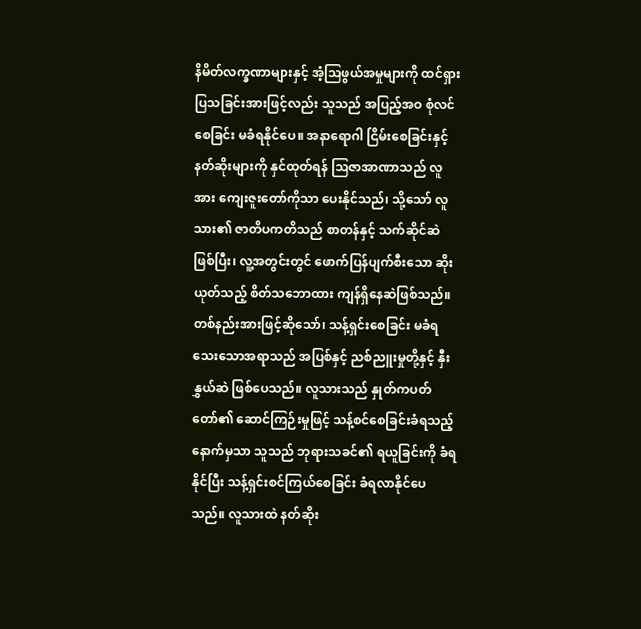နိမိတ်လက္ခဏာများနှင့် အံ့သြဖွယ်အမှုများကို ထင်ရှားပြသခြင်းအားဖြင့်လည်း သူသည် အပြည့်အဝ စုံလင်စေခြင်း မခံရနိုင်ပေ။ အနာရောဂါ ငြိမ်းစေခြင်းနှင့် နတ်ဆိုးများကို နှင်ထုတ်ရန် ဩဇာအာဏာသည် လူအား ကျေးဇူးတော်ကိုသာ ပေးနိုင်သည်၊ သို့သော် လူသား၏ ဇာတိပကတိသည် စာတန်နှင့် သက်ဆိုင်ဆဲ ဖြစ်ပြီး၊ လူ့အတွင်းတွင် ဖောက်ပြန်ပျက်စီးသော ဆိုးယုတ်သည့် စိတ်သဘောထား ကျန်ရှိနေဆဲဖြစ်သည်။ တစ်နည်းအားဖြင့်ဆိုသော်၊ သန့်ရှင်းစေခြင်း မခံရသေးသောအရာသည် အပြစ်နှင့် ညစ်ညူးမှုတို့နှင့် နှီးနွှယ်ဆဲ ဖြစ်ပေသည်။ လူသားသည် နှုတ်ကပတ်တော်၏ ဆောင်ကြဉ်းမှုဖြင့် သန့်စင်စေခြင်းခံရသည့် နောက်မှသာ သူသည် ဘုရားသခင်၏ ရယူခြင်းကို ခံရနိုင်ပြီး သန့်ရှင်းစင်ကြယ်စေခြင်း ခံရလာနိုင်ပေသည်။ လူသားထဲ နတ်ဆိုး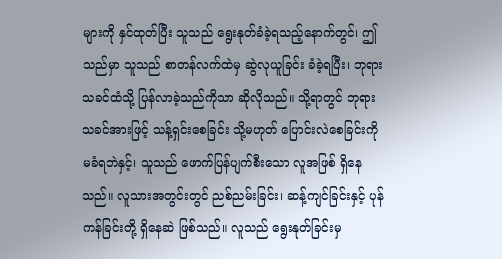များကို နှင်ထုတ်ပြီး သူသည် ရွေးနုတ်ခံခဲ့ရသည့်နောက်တွင်၊ ဤသည်မှာ သူသည် စာတန်လက်ထဲမှ ဆွဲလုယူခြင်း ခံခဲ့ရပြီး၊ ဘုရားသခင်ထံသို့ ပြန်လာခဲ့သည်ကိုသာ ဆိုလိုသည်။ သို့ရာတွင် ဘုရားသခင်အားဖြင့် သန့်ရှင်းစေခြင်း သို့မဟုတ် ပြောင်းလဲစေခြင်းကို မခံရဘဲနှင့်၊ သူသည် ဖောက်ပြန်ပျက်စီးသော လူအဖြစ် ရှိနေသည်။ လူသားအတွင်းတွင် ညစ်ညမ်းခြင်း၊ ဆန့်ကျင်ခြင်းနှင့် ပုန်ကန်ခြင်းတို့ ရှိနေဆဲ ဖြစ်သည်။ လူသည် ရွေးနုတ်ခြင်းမှ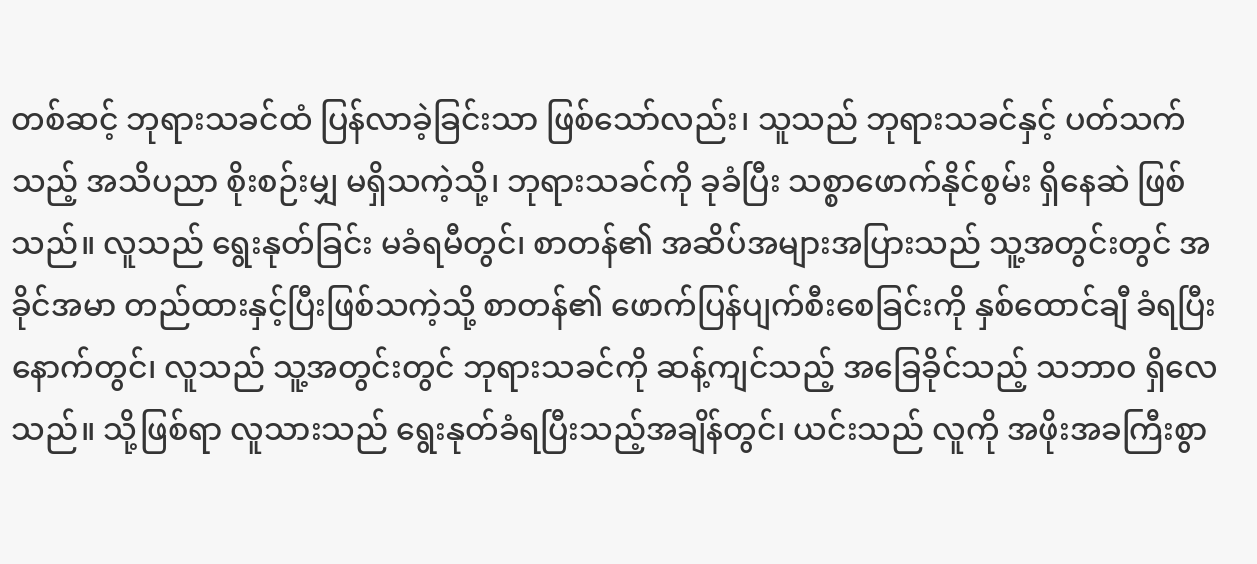တစ်ဆင့် ဘုရားသခင်ထံ ပြန်လာခဲ့ခြင်းသာ ဖြစ်သော်လည်း၊ သူသည် ဘုရားသခင်နှင့် ပတ်သက်သည့် အသိပညာ စိုးစဉ်းမျှ မရှိသကဲ့သို့၊ ဘုရားသခင်ကို ခုခံပြီး သစ္စာဖောက်နိုင်စွမ်း ရှိနေဆဲ ဖြစ်သည်။ လူသည် ရွေးနုတ်ခြင်း မခံရမီတွင်၊ စာတန်၏ အဆိပ်အများအပြားသည် သူ့အတွင်းတွင် အခိုင်အမာ တည်ထားနှင့်ပြီးဖြစ်သကဲ့သို့ စာတန်၏ ဖောက်ပြန်ပျက်စီးစေခြင်းကို နှစ်ထောင်ချီ ခံရပြီးနောက်တွင်၊ လူသည် သူ့အတွင်းတွင် ဘုရားသခင်ကို ဆန့်ကျင်သည့် အခြေခိုင်သည့် သဘာဝ ရှိလေသည်။ သို့ဖြစ်ရာ လူသားသည် ရွေးနုတ်ခံရပြီးသည့်အချိန်တွင်၊ ယင်းသည် လူကို အဖိုးအခကြီးစွာ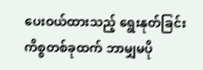ပေးဝယ်ထားသည့် ရွေးနုတ်ခြင်း ကိစ္စတစ်ခုထက် ဘာမျှမပို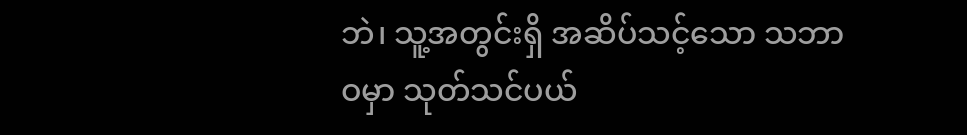ဘဲ၊ သူ့အတွင်းရှိ အဆိပ်သင့်သော သဘာဝမှာ သုတ်သင်ပယ်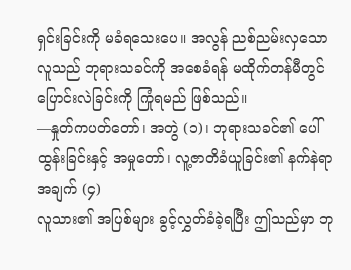ရှင်းခြင်းကို မခံရသေးပေ။ အလွန် ညစ်ညမ်းလှသော လူသည် ဘုရားသခင်ကို အစေခံရန် မထိုက်တန်မီတွင် ပြောင်းလဲခြင်းကို ကြုံရမည် ဖြစ်သည်။
—နှုတ်ကပတ်တော်၊ အတွဲ (၁)၊ ဘုရားသခင်၏ ပေါ်ထွန်းခြင်းနှင့် အမှုတော်၊ လူ့ဇာတိခံယူခြင်း၏ နက်နဲရာအချက် (၄)
လူသား၏ အပြစ်များ ခွင့်လွှတ်ခံခဲ့ရပြီး ဤသည်မှာ ဘု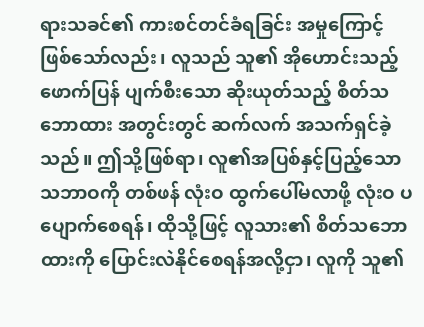ရားသခင်၏ ကားစင်တင်ခံရခြင်း အမှုကြောင့် ဖြစ်သော်လည်း၊ လူသည် သူ၏ အိုဟောင်းသည့် ဖောက်ပြန် ပျက်စီးသော ဆိုးယုတ်သည့် စိတ်သဘောထား အတွင်းတွင် ဆက်လက် အသက်ရှင်ခဲ့သည်။ ဤသို့ဖြစ်ရာ၊ လူ၏အပြစ်နှင့်ပြည့်သော သဘာဝကို တစ်ဖန် လုံးဝ ထွက်ပေါ်မလာဖို့ လုံးဝ ပပျောက်စေရန်၊ ထိုသို့ဖြင့် လူသား၏ စိတ်သဘောထားကို ပြောင်းလဲနိုင်စေရန်အလို့ငှာ၊ လူကို သူ၏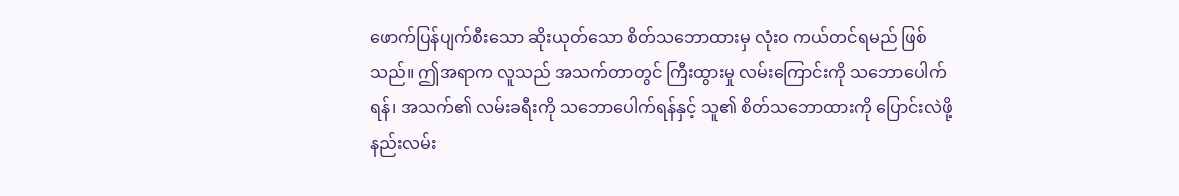ဖောက်ပြန်ပျက်စီးသော ဆိုးယုတ်သော စိတ်သဘောထားမှ လုံးဝ ကယ်တင်ရမည် ဖြစ်သည်။ ဤအရာက လူသည် အသက်တာတွင် ကြီးထွားမှု လမ်းကြောင်းကို သဘောပေါက်ရန်၊ အသက်၏ လမ်းခရီးကို သဘောပေါက်ရန်နှင့် သူ၏ စိတ်သဘောထားကို ပြောင်းလဲဖို့ နည်းလမ်း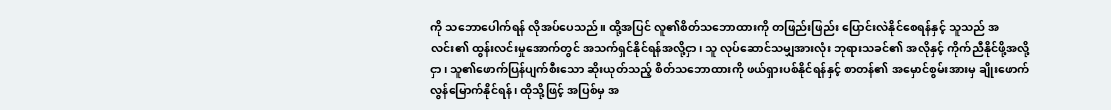ကို သဘောပေါက်ရန် လိုအပ်ပေသည်။ ထို့အပြင် လူ၏စိတ်သဘောထားကို တဖြည်းဖြည်း ပြောင်းလဲနိုင်စေရန်နှင့် သူသည် အလင်း၏ ထွန်းလင်းမှုအောက်တွင် အသက်ရှင်နိုင်ရန်အလို့ငှာ၊ သူ လုပ်ဆောင်သမျှအားလုံး ဘုရားသခင်၏ အလိုနှင့် ကိုက်ညီနိုင်ဖို့အလို့ငှာ၊ သူ၏ဖောက်ပြန်ပျက်စီးသော ဆိုးယုတ်သည့် စိတ်သဘောထားကို ဖယ်ရှားပစ်နိုင်ရန်နှင့် စာတန်၏ အမှောင်စွမ်းအားမှ ချိုးဖောက်လွန်မြောက်နိုင်ရန်၊ ထိုသို့ဖြင့် အပြစ်မှ အ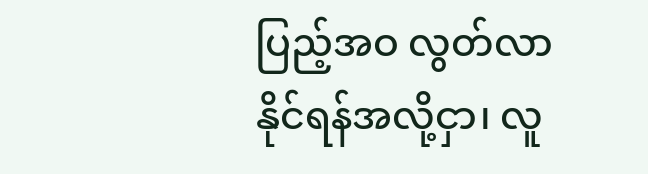ပြည့်အဝ လွတ်လာနိုင်ရန်အလို့ငှာ၊ လူ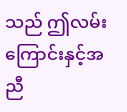သည် ဤလမ်းကြောင်းနှင့်အညီ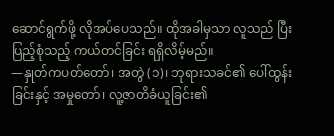ဆောင်ရွက်ဖို့ လိုအပ်ပေသည်။ ထိုအခါမှသာ လူသည် ပြီးပြည့်စုံသည့် ကယ်တင်ခြင်း ရရှိလိမ့်မည်။
—နှုတ်ကပတ်တော်၊ အတွဲ (၁)၊ ဘုရားသခင်၏ ပေါ်ထွန်းခြင်းနှင့် အမှုတော်၊ လူ့ဇာတိခံယူခြင်း၏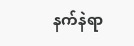နက်နဲရာ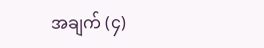အချက် (၄)